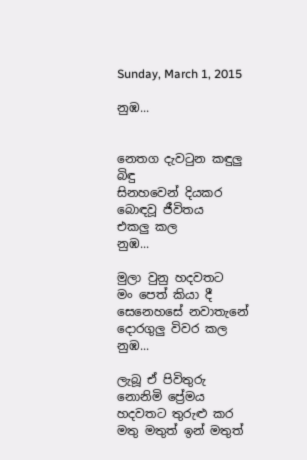Sunday, March 1, 2015

නුඹ...


නෙතග දැවටුන කඳුලු බිඳු
සිනහවෙන් දියකර
බොඳවූ ජීවිතය
එකලු කල
නුඹ...

මුලා වුනු හදවතට
මං පෙත් කියා දී
සෙනෙහසේ නවාතැනේ
දොරගුලු විවර කල
නුඹ...

ලැබූ ඒ පිවිතුරු
නොනිමි ප්‍රේමය
හදවතට තුරුළු කර
මතු මතුත් ඉන් මතුත්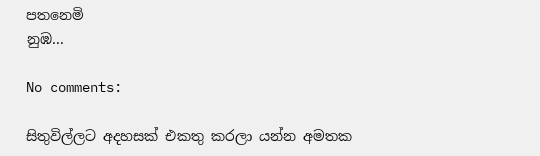පතනෙමි
නුඹ...

No comments:

සිතුවිල්ලට අදහසක් එකතු කරලා යන්න අමතක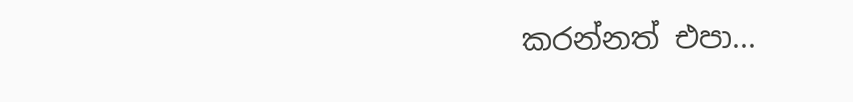කරන්නත් එපා...